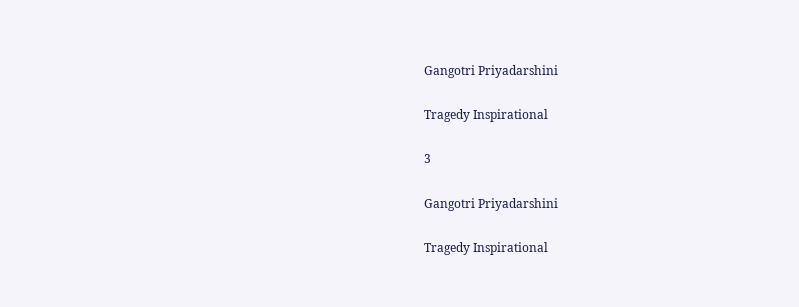Gangotri Priyadarshini

Tragedy Inspirational

3

Gangotri Priyadarshini

Tragedy Inspirational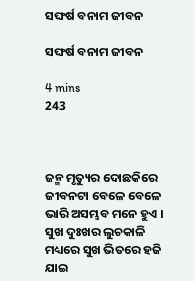ସଙ୍ଘର୍ଷ ବନାମ ଜୀବନ

ସଙ୍ଘର୍ଷ ବନାମ ଜୀବନ

4 mins
243



ଜନ୍ମ ମୃତ୍ୟୁର ଦୋଛକିରେ ଜୀବନଟା ବେଳେ ବେଳେ ଭାରି ଅସମ୍ଭବ ମନେ ହୁଏ । ସୁଖ ଦୁଃଖର ଲୁଚକାଳି ମଧ୍ୟରେ ସୁଖ ଭିତରେ ହଜି ଯାଇ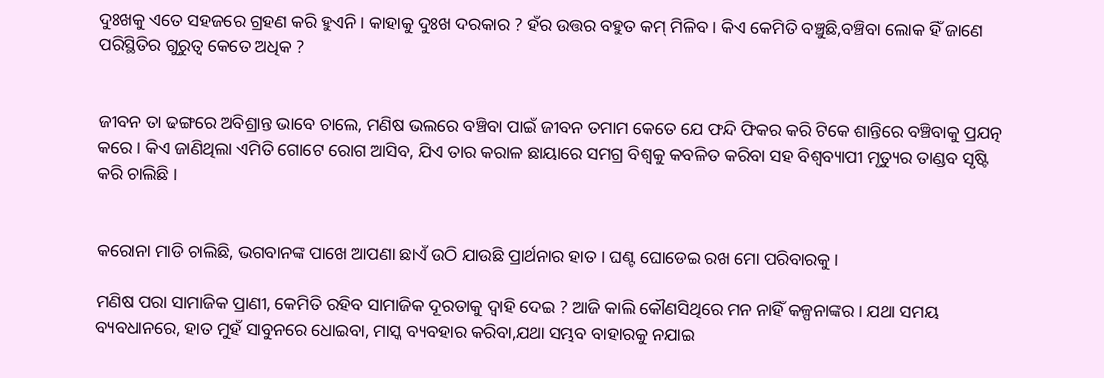ଦୁଃଖକୁ ଏତେ ସହଜରେ ଗ୍ରହଣ କରି ହୁଏନି । କାହାକୁ ଦୁଃଖ ଦରକାର ? ହଁର ଉତ୍ତର ବହୁତ କମ୍ ମିଳିବ । କିଏ କେମିତି ବଞ୍ଚୁଛି,ବଞ୍ଚିବା ଲୋକ ହିଁ ଜାଣେ ପରିସ୍ଥିତିର ଗୁରୁତ୍ୱ କେତେ ଅଧିକ ?


ଜୀବନ ତା ଢଙ୍ଗରେ ଅବିଶ୍ରାନ୍ତ ଭାବେ ଚାଲେ, ମଣିଷ ଭଲରେ ବଞ୍ଚିବା ପାଇଁ ଜୀବନ ତମାମ କେତେ ଯେ ଫନ୍ଦି ଫିକର କରି ଟିକେ ଶାନ୍ତିରେ ବଞ୍ଚିବାକୁ ପ୍ରଯତ୍ନ କରେ । କିଏ ଜାଣିଥିଲା ଏମିତି ଗୋଟେ ରୋଗ ଆସିବ, ଯିଏ ତାର କରାଳ ଛାୟାରେ ସମଗ୍ର ବିଶ୍ୱକୁ କବଳିତ କରିବା ସହ ବିଶ୍ୱବ୍ୟାପୀ ମୃତ୍ୟୁର ତାଣ୍ଡବ ସୃଷ୍ଟି କରି ଚାଲିଛି ।


କରୋନା ମାଡି ଚାଲିଛି, ଭଗବାନଙ୍କ ପାଖେ ଆପଣା ଛାଏଁ ଉଠି ଯାଉଛି ପ୍ରାର୍ଥନାର ହାତ । ଘଣ୍ଟ ଘୋଡେଇ ରଖ ମୋ ପରିବାରକୁ ।

ମଣିଷ ପରା ସାମାଜିକ ପ୍ରାଣୀ, କେମିତି ରହିବ ସାମାଜିକ ଦୂରତାକୁ ଦ୍ୱାହି ଦେଇ ? ଆଜି କାଲି କୌଣସିଥିରେ ମନ ନାହିଁ କଳ୍ପନାଙ୍କର । ଯଥା ସମୟ ବ୍ୟବଧାନରେ, ହାତ ମୁହଁ ସାବୁନରେ ଧୋଇବା, ମାସ୍କ ବ୍ୟବହାର କରିବା,ଯଥା ସମ୍ଭବ ବାହାରକୁ ନଯାଇ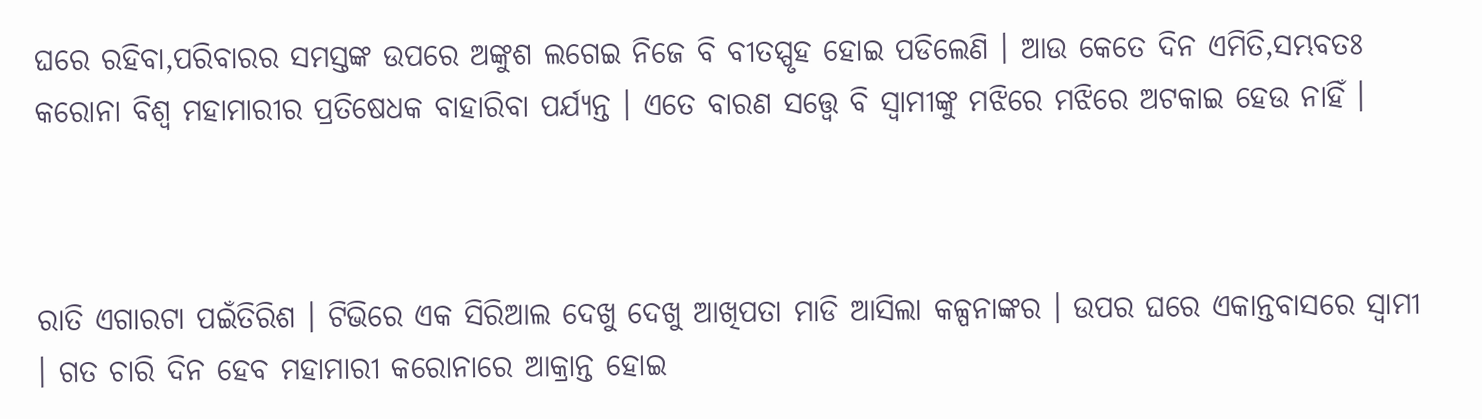ଘରେ ରହିବା,ପରିବାରର ସମସ୍ତଙ୍କ ଉପରେ ଅଙ୍କୁଶ ଲଗେଇ ନିଜେ ବି ବୀତସ୍ପୃହ ହୋଇ ପଡିଲେଣି । ଆଉ କେତେ ଦିନ ଏମିତି,ସମ୍ଭବତଃ କରୋନା ବିଶ୍ଵ ମହାମାରୀର ପ୍ରତିଷେଧକ ବାହାରିବା ପର୍ଯ୍ୟନ୍ତ । ଏତେ ବାରଣ ସତ୍ତ୍ଵେ ବି ସ୍ୱାମୀଙ୍କୁ ମଝିରେ ମଝିରେ ଅଟକାଇ ହେଉ ନାହିଁ ।



ରାତି ଏଗାରଟା ପଇଁତିରିଶ । ଟିଭିରେ ଏକ ସିରିଆଲ ଦେଖୁ ଦେଖୁ ଆଖିପତା ମାଡି ଆସିଲା କଳ୍ପନାଙ୍କର । ଉପର ଘରେ ଏକାନ୍ତବାସରେ ସ୍ଵାମୀ । ଗତ ଚାରି ଦିନ ହେବ ମହାମାରୀ କରୋନାରେ ଆକ୍ରାନ୍ତ ହୋଇ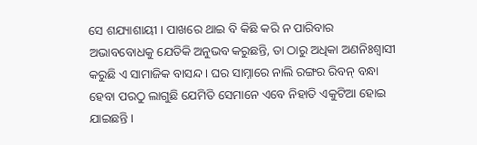ସେ ଶଯ୍ୟାଶାୟୀ । ପାଖରେ ଥାଇ ବି କିଛି କରି ନ ପାରିବାର ଅଭାବବୋଧକୁ ଯେତିକି ଅନୁଭବ କରୁଛନ୍ତି, ତା ଠାରୁ ଅଧିକା ଅଣନିଃଶ୍ୱାସୀ କରୁଛି ଏ ସାମାଜିକ ବାସନ୍ଦ । ଘର ସାମ୍ନାରେ ନାଲି ରଙ୍ଗର ରିବନ୍ ବନ୍ଧା ହେବା ପରଠୁ ଲାଗୁଛି ଯେମିତି ସେମାନେ ଏବେ ନିହାତି ଏକୁଟିଆ ହୋଇ ଯାଇଛନ୍ତି ।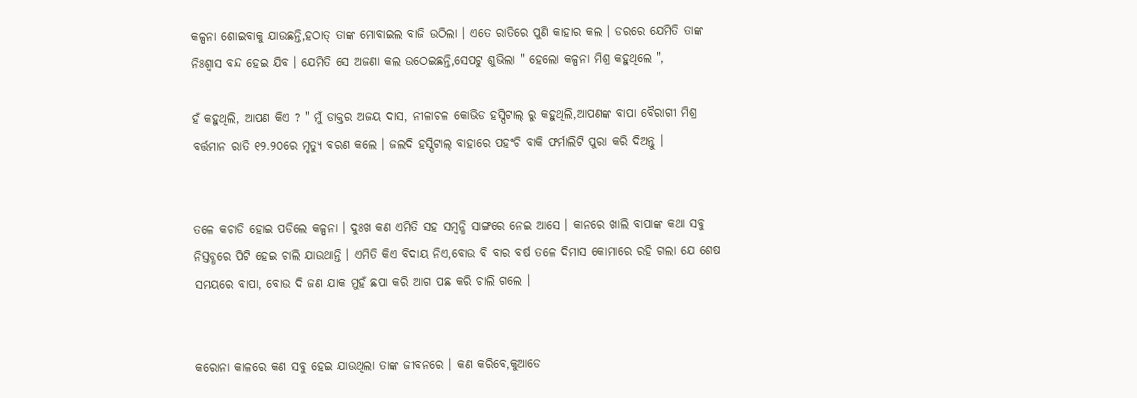କଳ୍ପନା ଶୋଇବାକୁ ଯାଉଛନ୍ତି,ହଠାତ୍ ତାଙ୍କ ମୋବାଇଲ ବାଜି ଉଠିଲା । ଏତେ ରାତିରେ ପୁଣି କାହାର କଲ । ଡରରେ ଯେମିତି ତାଙ୍କ ନିଃଶ୍ୱାସ ବନ୍ଦ ହେଇ ଯିବ । ଯେମିତି ସେ ଅଜଣା କଲ ଉଠେଇଛନ୍ତି,ସେପଟୁ ଶୁଭିଲା " ହେଲୋ କଳ୍ପନା ମିଶ୍ର କହୁଥିଲେ ",

ହଁ କହୁଥିଲି, ଆପଣ କିଏ ? " ମୁଁ ଡାକ୍ତର ଅଜୟ ଦାସ, ନୀଳାଚଳ କୋଭିଡ ହସ୍ପିଟାଲ୍ ରୁ କହୁଥିଲି,ଆପଣଙ୍କ ବାପା ବୈରାଗୀ ମିଶ୍ର ବର୍ତ୍ତମାନ ରାତି ୧୨.୨୦ରେ ମୃତ୍ୟୁ ବରଣ କଲେ । ଜଲଦି ହସ୍ପିଟାଲ୍ ବାହାରେ ପହଂଚି ବାକି ଫର୍ମାଲିଟି ପୁରା କରି ଦିଅନ୍ତୁ ।


ତଳେ କଚାଡି ହୋଇ ପଡିଲେ କଳ୍ପନା । ଦୁଃଖ କଣ ଏମିତି ସହ ସମ୍ବନ୍ଧି ସାଙ୍ଗରେ ନେଇ ଆସେ । କାନରେ ଖାଲି ବାପାଙ୍କ କଥା ସବୁ ନିସ୍ତବ୍ଧରେ ପିଟି ହେଇ ଚାଲି ଯାଉଥାନ୍ତି । ଏମିତି କିଏ ବିଦାୟ ନିଏ,ବୋଉ ବି ବାର ବର୍ଷ ତଳେ ଦିମାସ କୋମାରେ ରହି ଗଲା ଯେ ଶେଷ ସମୟରେ ବାପା, ବୋଉ ଦି ଜଣ ଯାକ ମୁହଁ ଛପା କରି ଆଗ ପଛ କରି ଚାଲି ଗଲେ ।


କରୋନା କାଳରେ କଣ ସବୁ ହେଇ ଯାଉଥିଲା ତାଙ୍କ ଜୀବନରେ । କଣ କରିବେ,କୁଆଡେ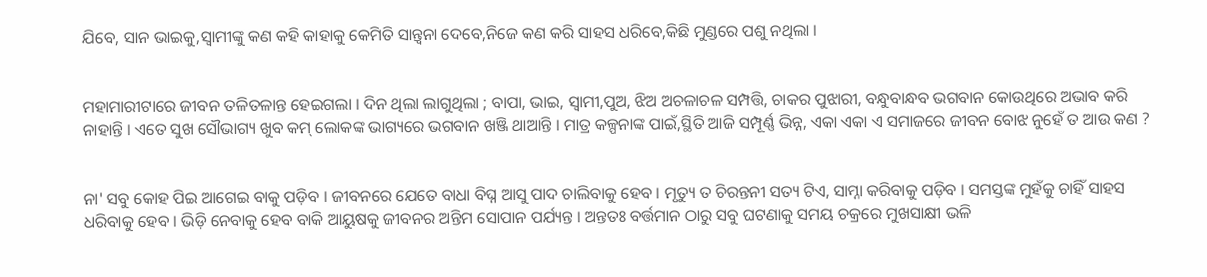ଯିବେ, ସାନ ଭାଇକୁ,ସ୍ୱାମୀଙ୍କୁ କଣ କହି କାହାକୁ କେମିତି ସାନ୍ତ୍ୱନା ଦେବେ,ନିଜେ କଣ କରି ସାହସ ଧରିବେ,କିଛି ମୁଣ୍ଡରେ ପଶୁ ନଥିଲା ।


ମହାମାରୀଟାରେ ଜୀବନ ତଳିତଳାନ୍ତ ହେଇଗଲା । ଦିନ ଥିଲା ଲାଗୁଥିଲା ; ବାପା, ଭାଇ, ସ୍ୱାମୀ,ପୁଅ, ଝିଅ ଅଚଳାଚଳ ସମ୍ପତ୍ତି, ଚାକର ପୁଝାରୀ, ବନ୍ଧୁବାନ୍ଧବ ଭଗବାନ କୋଉଥିରେ ଅଭାବ କରି ନାହାନ୍ତି । ଏତେ ସୁଖ ସୌଭାଗ୍ୟ ଖୁବ କମ୍ ଲୋକଙ୍କ ଭାଗ୍ୟରେ ଭଗବାନ ଖଞ୍ଜି ଥାଆନ୍ତି । ମାତ୍ର କଳ୍ପନାଙ୍କ ପାଇଁ,ସ୍ଥିତି ଆଜି ସମ୍ପୂର୍ଣ୍ଣ ଭିନ୍ନ, ଏକା ଏକା ଏ ସମାଜରେ ଜୀବନ ବୋଝ ନୁହେଁ ତ ଆଉ କଣ ?


ନା' ସବୁ କୋହ ପିଇ ଆଗେଇ ବାକୁ ପଡ଼ିବ । ଜୀବନରେ ଯେତେ ବାଧା ବିଘ୍ନ ଆସୁ ପାଦ ଚାଲିବାକୁ ହେବ । ମୃତ୍ୟୁ ତ ଚିରନ୍ତନୀ ସତ୍ୟ ଟିଏ, ସାମ୍ନା କରିବାକୁ ପଡ଼ିବ । ସମସ୍ତଙ୍କ ମୁହଁକୁ ଚାହିଁ ସାହସ ଧରିବାକୁ ହେବ । ଭିଡ଼ି ନେବାକୁ ହେବ ବାକି ଆୟୁଷକୁ ଜୀବନର ଅନ୍ତିମ ସୋପାନ ପର୍ଯ୍ୟନ୍ତ । ଅନ୍ତତଃ ବର୍ତ୍ତମାନ ଠାରୁ ସବୁ ଘଟଣାକୁ ସମୟ ଚକ୍ରରେ ମୁଖସାକ୍ଷୀ ଭଳି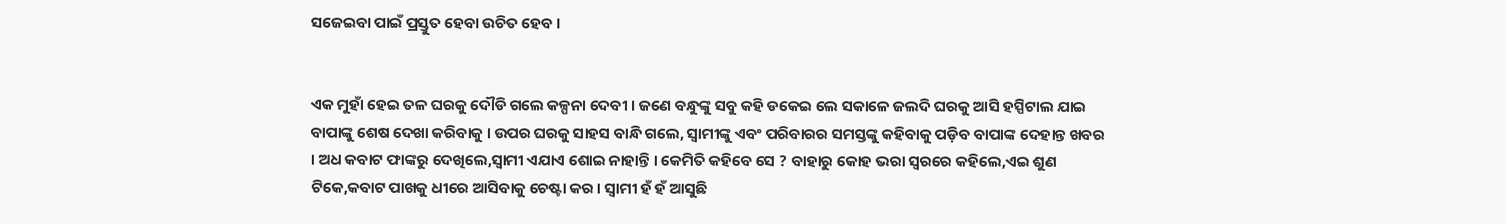ସଜେଇବା ପାଇଁ ପ୍ରସ୍ତୁତ ହେବା ଉଚିତ ହେବ ।


ଏକ ମୁହାଁ ହେଇ ତଳ ଘରକୁ ଦୌଡି ଗଲେ କଳ୍ପନା ଦେବୀ । ଜଣେ ବନ୍ଧୁଙ୍କୁ ସବୁ କହି ଡକେଇ ଲେ ସକାଳେ ଜଲଦି ଘରକୁ ଆସି ହସ୍ପିଟାଲ ଯାଇ ବାପାଙ୍କୁ ଶେଷ ଦେଖା କରିବାକୁ । ଉପର ଘରକୁ ସାହସ ବାନ୍ଧି ଗଲେ, ସ୍ୱାମୀଙ୍କୁ ଏବଂ ପରିବାରର ସମସ୍ତଙ୍କୁ କହିବାକୁ ପଡ଼ିବ ବାପାଙ୍କ ଦେହାନ୍ତ ଖବର । ଅଧ କବାଟ ଫାଙ୍କରୁ ଦେଖିଲେ,ସ୍ୱାମୀ ଏଯାଏ ଶୋଇ ନାହାନ୍ତି । କେମିତି କହିବେ ସେ ? ବାହାରୁ କୋହ ଭରା ସ୍ଵରରେ କହିଲେ,ଏଇ ଶୁଣ ଟିକେ,କବାଟ ପାଖକୁ ଧୀରେ ଆସିବାକୁ ଚେଷ୍ଟା କର । ସ୍ୱାମୀ ହଁ ହଁ ଆସୁଛି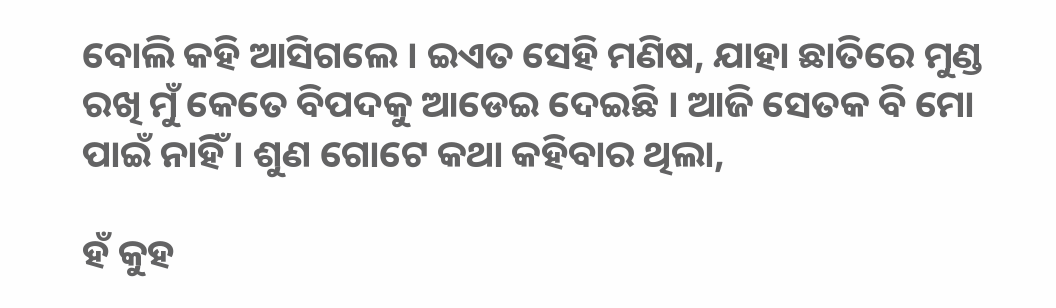ବୋଲି କହି ଆସିଗଲେ । ଇଏତ ସେହି ମଣିଷ, ଯାହା ଛାତିରେ ମୁଣ୍ଡ ରଖି ମୁଁ କେତେ ବିପଦକୁ ଆଡେଇ ଦେଇଛି । ଆଜି ସେତକ ବି ମୋ ପାଇଁ ନାହିଁ । ଶୁଣ ଗୋଟେ କଥା କହିବାର ଥିଲା,

ହଁ କୁହ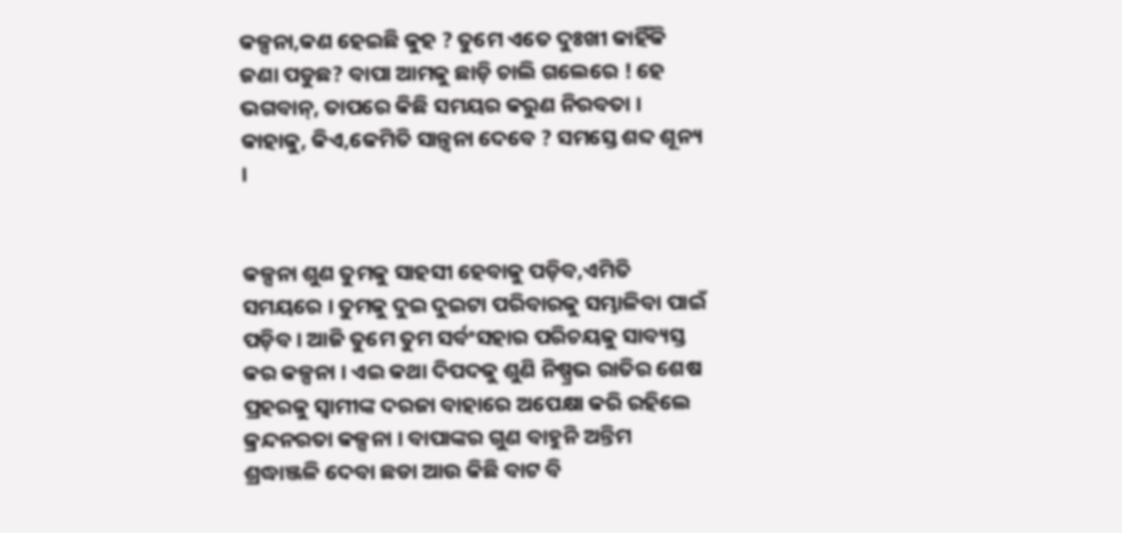କଳ୍ପନା,କଣ ହେଇଛି କୁହ ? ତୁମେ ଏତେ ଦୁଃଖୀ କାହିଁକି ଜଣା ପଡୁଛ? ବାପା ଆମକୁ ଛାଡ଼ି ଚାଲି ଗଲେରେ ! ହେ ଭଗବାନ୍, ତାପରେ କିଛି ସମୟର କରୁଣ ନିରବତା । କାହାକୁ, କିଏ,କେମିତି ସାନ୍ତ୍ୱନା ଦେବେ ? ସମସ୍ତେ ଶବ୍ଦ ଶୂନ୍ୟ ।


କଳ୍ପନା ଶୁଣ ତୁମକୁ ସାହସୀ ହେବାକୁ ପଡ଼ିବ,ଏମିତି ସମୟରେ । ତୁମକୁ ଦୁଇ ଦୁଇଟା ପରିବାରକୁ ସମ୍ଭାଳିବା ପାଇଁ ପଡ଼ିବ । ଆଜି ତୁମେ ତୁମ ସର୍ବଂସହାର ପରିଚୟକୁ ସାବ୍ୟସ୍ତ କର କଳ୍ପନା । ଏଇ କଥା ଦିପଦକୁ ଶୁଣି ନିଷ୍ପ୍ରଭ ରାତିର ଶେଷ ପ୍ରହରକୁ ସ୍ୱାମୀଙ୍କ ଦରଜା ବାହାରେ ଅପେକ୍ଷା କରି ରହିଲେ କ୍ରନ୍ଦନରତା କଳ୍ପନା । ବାପାଙ୍କର ଗୁଣ ବାହୁନି ଅନ୍ତିମ ଶ୍ରଦ୍ଧାଞ୍ଜଳି ଦେବା ଛଡା ଆଉ କିଛି ବାଟ ବି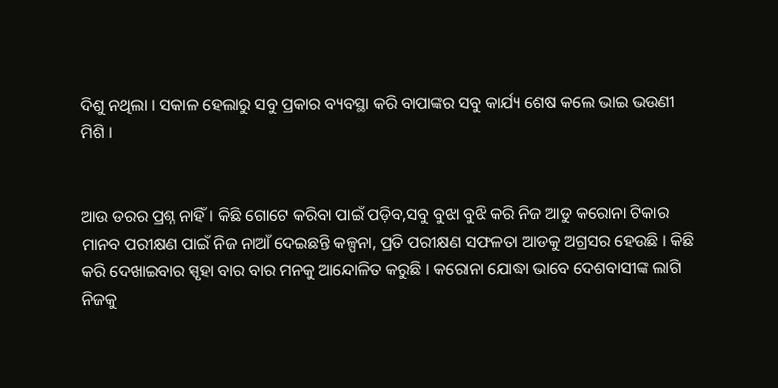ଦିଶୁ ନଥିଲା । ସକାଳ ହେଲାରୁ ସବୁ ପ୍ରକାର ବ୍ୟବସ୍ଥା କରି ବାପାଙ୍କର ସବୁ କାର୍ଯ୍ୟ ଶେଷ କଲେ ଭାଇ ଭଉଣୀ ମିଶି ।


ଆଉ ଡରର ପ୍ରଶ୍ନ ନାହିଁ । କିଛି ଗୋଟେ କରିବା ପାଇଁ ପଡ଼ିବ,ସବୁ ବୁଝା ବୁଝି କରି ନିଜ ଆଡୁ କରୋନା ଟିକାର ମାନବ ପରୀକ୍ଷଣ ପାଇଁ ନିଜ ନାଆଁ ଦେଇଛନ୍ତି କଳ୍ପନା, ପ୍ରତି ପରୀକ୍ଷଣ ସଫଳତା ଆଡକୁ ଅଗ୍ରସର ହେଉଛି । କିଛି କରି ଦେଖାଇବାର ସ୍ପୃହା ବାର ବାର ମନକୁ ଆନ୍ଦୋଳିତ କରୁଛି । କରୋନା ଯୋଦ୍ଧା ଭାବେ ଦେଶବାସୀଙ୍କ ଲାଗି ନିଜକୁ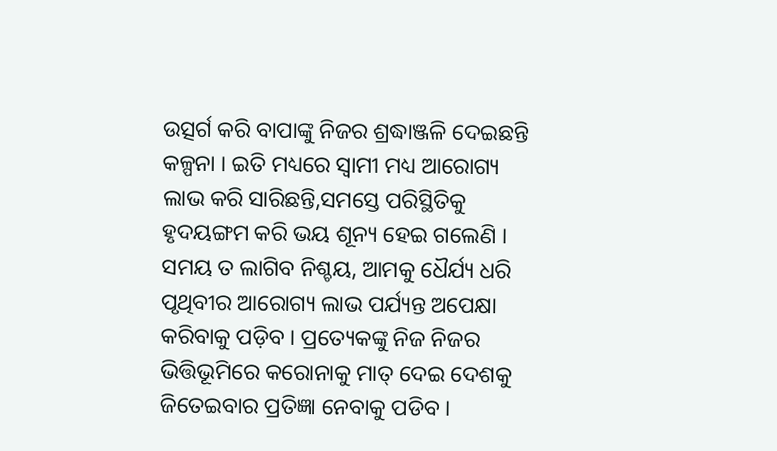ଉତ୍ସର୍ଗ କରି ବାପାଙ୍କୁ ନିଜର ଶ୍ରଦ୍ଧାଞ୍ଜଳି ଦେଇଛନ୍ତି କଳ୍ପନା । ଇତି ମଧ୍ୟରେ ସ୍ୱାମୀ ମଧ୍ୟ ଆରୋଗ୍ୟ ଲାଭ କରି ସାରିଛନ୍ତି,ସମସ୍ତେ ପରିସ୍ଥିତିକୁ ହୃଦୟଙ୍ଗମ କରି ଭୟ ଶୂନ୍ୟ ହେଇ ଗଲେଣି । ସମୟ ତ ଲାଗିବ ନିଶ୍ଚୟ, ଆମକୁ ଧୈର୍ଯ୍ୟ ଧରି ପୃଥିବୀର ଆରୋଗ୍ୟ ଲାଭ ପର୍ଯ୍ୟନ୍ତ ଅପେକ୍ଷା କରିବାକୁ ପଡ଼ିବ । ପ୍ରତ୍ୟେକଙ୍କୁ ନିଜ ନିଜର ଭିତ୍ତିଭୂମିରେ କରୋନାକୁ ମାତ୍ ଦେଇ ଦେଶକୁ ଜିତେଇବାର ପ୍ରତିଜ୍ଞା ନେବାକୁ ପଡିବ ।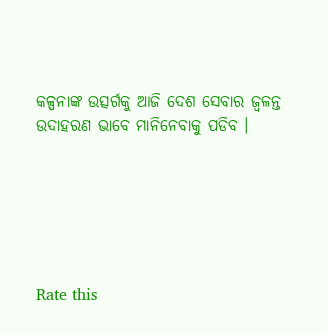କଳ୍ପନାଙ୍କ ଉତ୍ସର୍ଗକୁ ଆଜି ଦେଶ ସେବାର ଜ୍ୱଳନ୍ତ ଉଦାହରଣ ଭାବେ ମାନିନେବାକୁ ପଡିବ ।






Rate this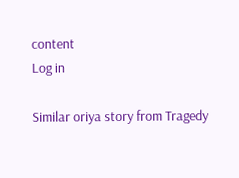content
Log in

Similar oriya story from Tragedy